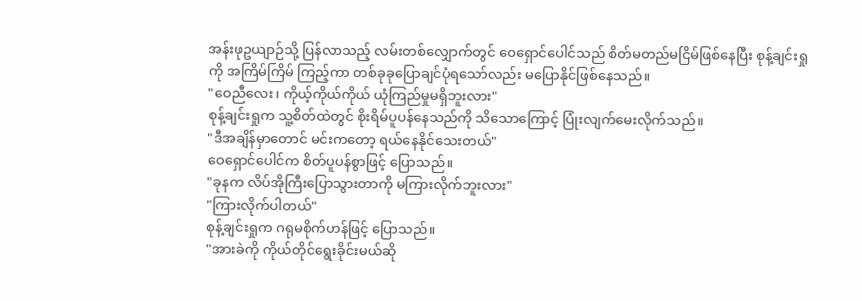အန်းဖုဥယျာဉ်သို့ ပြန်လာသည့် လမ်းတစ်လျှောက်တွင် ဝေရှောင်ပေါင်သည် စိတ်မတည်မငြိမ်ဖြစ်နေပြီး စုန့်ချင်းရှုကို အကြိမ်ကြိမ် ကြည့်ကာ တစ်ခုခုပြောချင်ပုံရသော်လည်း မပြောနိုင်ဖြစ်နေသည်။
"ဝေညီလေး၊ ကိုယ့်ကိုယ်ကိုယ် ယုံကြည်မှုမရှိဘူးလား"
စုန့်ချင်းရှုက သူ့စိတ်ထဲတွင် စိုးရိမ်ပူပန်နေသည်ကို သိသောကြောင့် ပြုံးလျက်မေးလိုက်သည်။
"ဒီအချိန်မှာတောင် မင်းကတော့ ရယ်နေနိုင်သေးတယ်"
ဝေရှောင်ပေါင်က စိတ်ပူပန်စွာဖြင့် ပြောသည်။
"ခုနက လိပ်အိုကြီးပြောသွားတာကို မကြားလိုက်ဘူးလား"
"ကြားလိုက်ပါတယ်"
စုန့်ချင်းရှုက ဂရုမစိုက်ဟန်ဖြင့် ပြောသည်။
"အားခဲကို ကိုယ်တိုင်ရွေးခိုင်းမယ်ဆို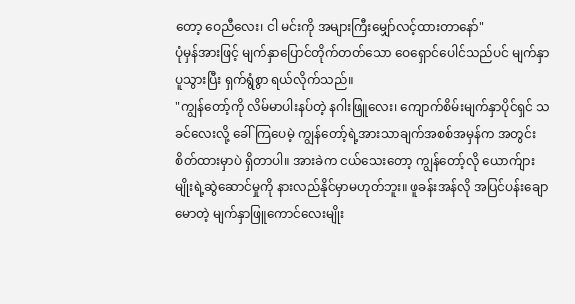တော့ ဝေညီလေး၊ ငါ မင်းကို အများကြီးမျှော်လင့်ထားတာနော်"
ပုံမှန်အားဖြင့် မျက်နှာပြောင်တိုက်တတ်သော ဝေရှောင်ပေါင်သည်ပင် မျက်နှာပူသွားပြီး ရှက်ရွံစွာ ရယ်လိုက်သည်။
"ကျွန်တော့်ကို လိမ်မာပါးနပ်တဲ့ နဂါးဖြူလေး၊ ကျောက်စိမ်းမျက်နှာပိုင်ရှင် သခင်လေးလို့ ခေါ်ကြပေမဲ့ ကျွန်တော့်ရဲ့အားသာချက်အစစ်အမှန်က အတွင်းစိတ်ထားမှာပဲ ရှိတာပါ။ အားခဲက ငယ်သေးတော့ ကျွန်တော့်လို ယောက်ျားမျိုးရဲ့ဆွဲဆောင်မှုကို နားလည်နိုင်မှာမဟုတ်ဘူး။ ဖူခန်းအန်လို အပြင်ပန်းချောမောတဲ့ မျက်နှာဖြူကောင်လေးမျိုး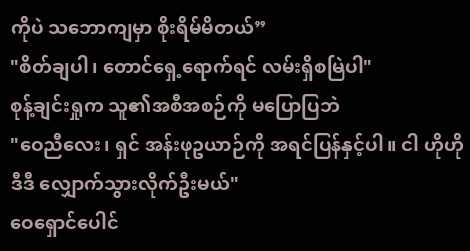ကိုပဲ သဘောကျမှာ စိုးရိမ်မိတယ်”
"စိတ်ချပါ၊ တောင်ရှေ့ရောက်ရင် လမ်းရှိစမြဲပါ"
စုန့်ချင်းရှုက သူ၏အစီအစဉ်ကို မပြောပြဘဲ
"ဝေညီလေး၊ ရှင် အန်းဖုဥယာဉ်ကို အရင်ပြန်နှင့်ပါ။ ငါ ဟိုဟိုဒီဒီ လျှောက်သွားလိုက်ဦးမယ်"
ဝေရှောင်ပေါင်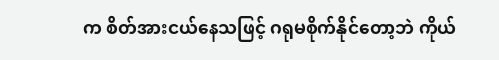က စိတ်အားငယ်နေသဖြင့် ဂရုမစိုက်နိုင်တော့ဘဲ ကိုယ်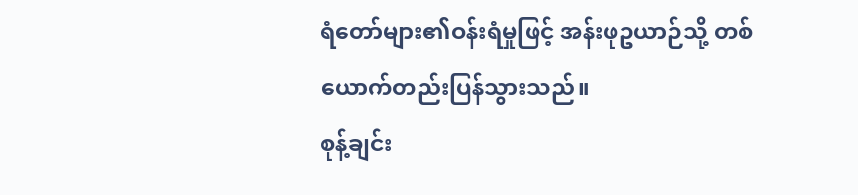ရံတော်များ၏ဝန်းရံမှုဖြင့် အန်းဖုဥယာဉ်သို့ တစ်ယောက်တည်းပြန်သွားသည်။
စုန့်ချင်း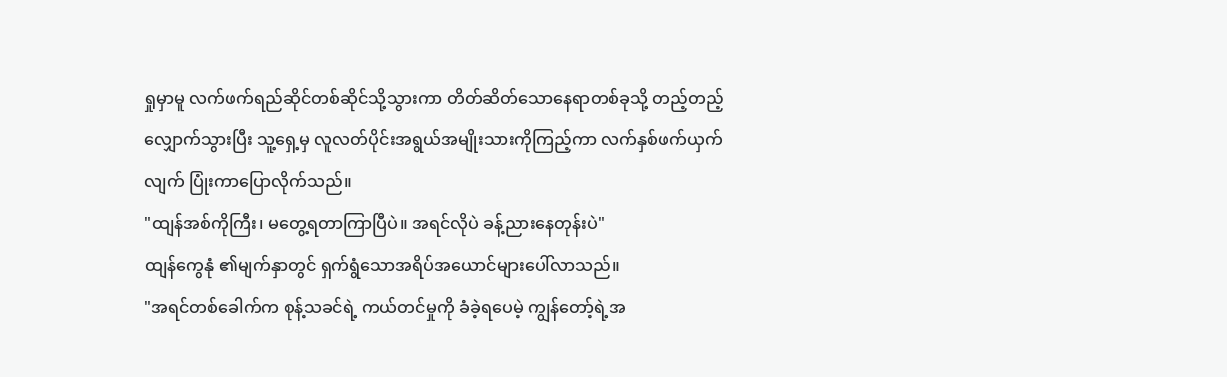ရှုမှာမူ လက်ဖက်ရည်ဆိုင်တစ်ဆိုင်သို့သွားကာ တိတ်ဆိတ်သောနေရာတစ်ခုသို့ တည့်တည့်လျှောက်သွားပြီး သူ့ရှေ့မှ လူလတ်ပိုင်းအရွယ်အမျိုးသားကိုကြည့်ကာ လက်နှစ်ဖက်ယှက်လျက် ပြုံးကာပြောလိုက်သည်။
"ထျန်အစ်ကိုကြီး၊ မတွေ့ရတာကြာပြီပဲ။ အရင်လိုပဲ ခန့်ညားနေတုန်းပဲ"
ထျန်ကွေနုံ ၏မျက်နှာတွင် ရှက်ရွံသောအရိပ်အယောင်များပေါ်လာသည်။
"အရင်တစ်ခေါက်က စုန့်သခင်ရဲ့ ကယ်တင်မှုကို ခံခဲ့ရပေမဲ့ ကျွန်တော့်ရဲ့အ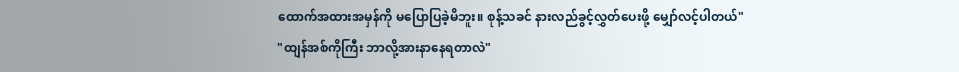ထောက်အထားအမှန်ကို မပြောပြခဲ့မိဘူး။ စုန့်သခင် နားလည်ခွင့်လွှတ်ပေးဖို့ မျှော်လင့်ပါတယ်"
"ထျန်အစ်ကိုကြီး ဘာလို့အားနာနေရတာလဲ"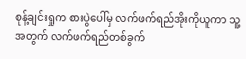စုန့်ချင်းရှုက စားပွဲပေါ်မှ လက်ဖက်ရည်အိုးကိုယူကာ သူ့အတွက် လက်ဖက်ရည်တစ်ခွက်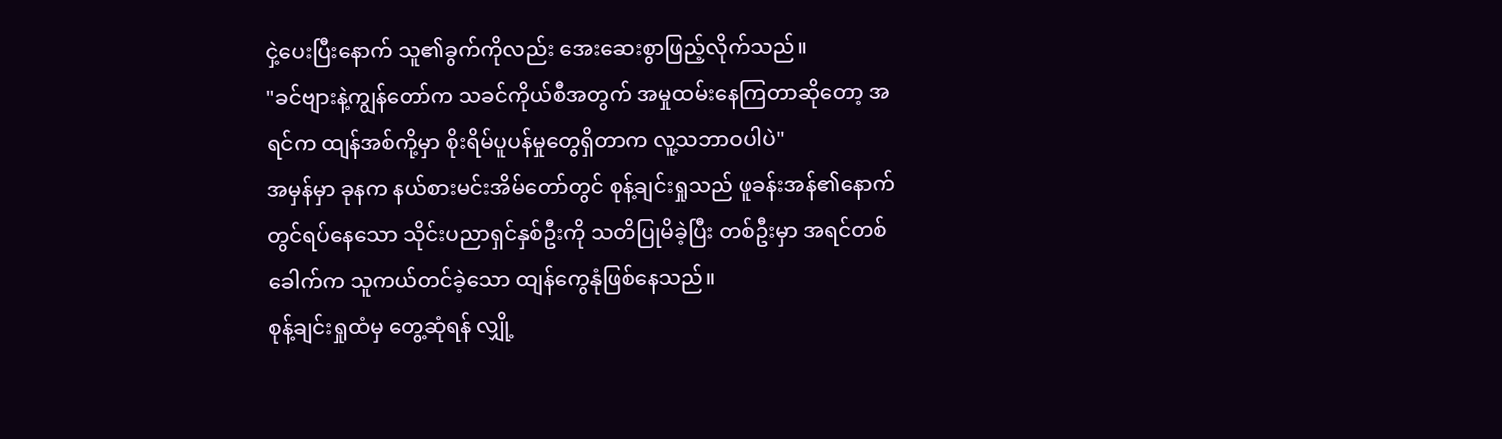ငှဲ့ပေးပြီးနောက် သူ၏ခွက်ကိုလည်း အေးဆေးစွာဖြည့်လိုက်သည်။
"ခင်ဗျားနဲ့ကျွန်တော်က သခင်ကိုယ်စီအတွက် အမှုထမ်းနေကြတာဆိုတော့ အရင်က ထျန်အစ်ကို့မှာ စိုးရိမ်ပူပန်မှုတွေရှိတာက လူ့သဘာဝပါပဲ"
အမှန်မှာ ခုနက နယ်စားမင်းအိမ်တော်တွင် စုန့်ချင်းရှုသည် ဖူခန်းအန်၏နောက်တွင်ရပ်နေသော သိုင်းပညာရှင်နှစ်ဦးကို သတိပြုမိခဲ့ပြီး တစ်ဦးမှာ အရင်တစ်ခေါက်က သူကယ်တင်ခဲ့သော ထျန်ကွေနုံဖြစ်နေသည်။
စုန့်ချင်းရှုထံမှ တွေ့ဆုံရန် လျှို့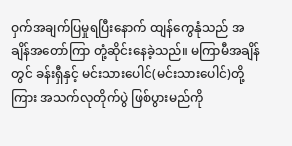ဝှက်အချက်ပြမှုရပြီးနောက် ထျန်ကွေနုံသည် အချိန်အတော်ကြာ တုံ့ဆိုင်းနေခဲ့သည်။ မကြာမီအချိန်တွင် ခန်းရှီနှင့် မင်းသားပေါင်(မင်းသားပေါင်)တို့ကြား အသက်လုတိုက်ပွဲ ဖြစ်ပွားမည်ကို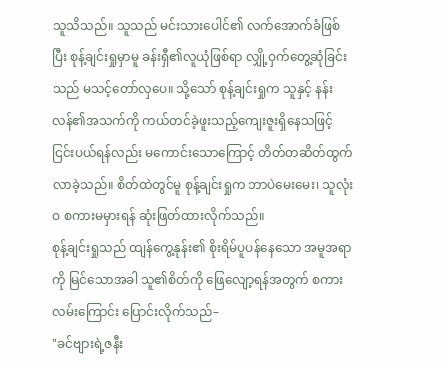သူသိသည်။ သူသည် မင်းသားပေါင်၏ လက်အောက်ခံဖြစ်ပြီး စုန့်ချင်းရှုမှာမူ ခန်းရှီ၏လူယုံဖြစ်ရာ လျှို့ဝှက်တွေ့ဆုံခြင်းသည် မသင့်တော်လှပေ။ သို့သော် စုန့်ချင်းရှုက သူနှင့် နန်းလန်၏အသက်ကို ကယ်တင်ခဲ့ဖူးသည့်ကျေးဇူးရှိနေသဖြင့် ငြင်းပယ်ရန်လည်း မကောင်းသောကြောင့် တိတ်တဆိတ်ထွက်လာခဲ့သည်။ စိတ်ထဲတွင်မူ စုန့်ချင်းရှုက ဘာပဲမေးမေး၊ သူလုံးဝ စကားမမှားရန် ဆုံးဖြတ်ထားလိုက်သည်။
စုန့်ချင်းရှုသည် ထျန်ကွေ့နုန်း၏ စိုးရိမ်ပူပန်နေသော အမူအရာကို မြင်သောအခါ သူ၏စိတ်ကို ဖြေလျော့ရန်အတွက် စကားလမ်းကြောင်း ပြောင်းလိုက်သည်–
"ခင်ဗျားရဲ့ဇနီး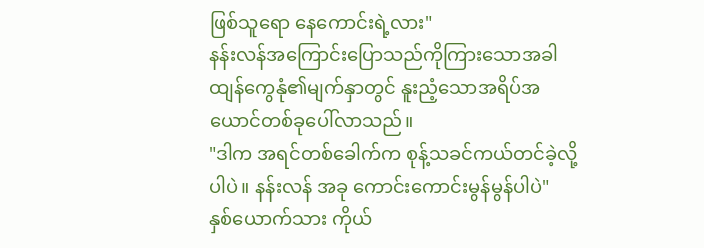ဖြစ်သူရော နေကောင်းရဲ့လား"
နန်းလန်အကြောင်းပြောသည်ကိုကြားသောအခါ ထျန်ကွေနုံ၏မျက်နှာတွင် နူးညံ့သောအရိပ်အယောင်တစ်ခုပေါ်လာသည်။
"ဒါက အရင်တစ်ခေါက်က စုန့်သခင်ကယ်တင်ခဲ့လို့ပါပဲ။ နန်းလန် အခု ကောင်းကောင်းမွန်မွန်ပါပဲ"
နှစ်ယောက်သား ကိုယ်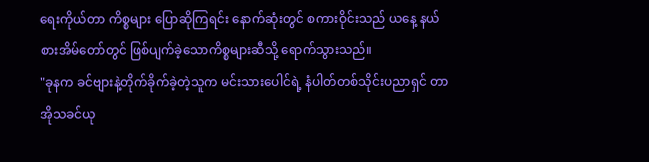ရေးကိုယ်တာ ကိစ္စများ ပြောဆိုကြရင်း နောက်ဆုံးတွင် စကားဝိုင်းသည် ယနေ့ နယ်စားအိမ်တော်တွင် ဖြစ်ပျက်ခဲ့သောကိစ္စများဆီသို့ ရောက်သွားသည်။
"ခုနက ခင်ဗျားနဲ့တိုက်ခိုက်ခဲ့တဲ့သူက မင်းသားပေါင်ရဲ့ နံပါတ်တစ်သိုင်းပညာရှင် တာအိုသခင်ယု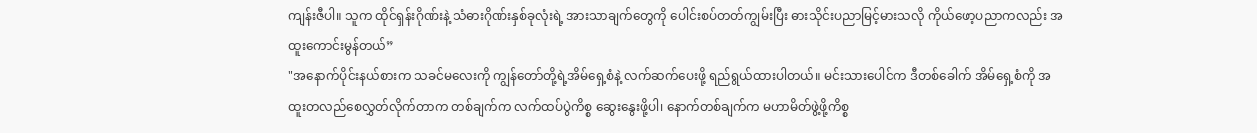ကျန်းဇီပါ။ သူက ထိုင်ရှန်းဂိုဏ်းနဲ့ သံဓားဂိုဏ်းနှစ်ခုလုံးရဲ့ အားသာချက်တွေကို ပေါင်းစပ်တတ်ကျွမ်းပြီး ဓားသိုင်းပညာမြင့်မားသလို ကိုယ်ဖော့ပညာကလည်း အထူးကောင်းမွန်တယ်”
"အနောက်ပိုင်းနယ်စားက သခင်မလေးကို ကျွန်တော်တို့ရဲ့အိမ်ရှေ့စံနဲ့ လက်ဆက်ပေးဖို့ ရည်ရွယ်ထားပါတယ်။ မင်းသားပေါင်က ဒီတစ်ခေါက် အိမ်ရှေ့စံကို အထူးတလည်စေလွှတ်လိုက်တာက တစ်ချက်က လက်ထပ်ပွဲကိစ္စ ဆွေးနွေးဖို့ပါ၊ နောက်တစ်ချက်က မဟာမိတ်ဖွဲ့ဖို့ကိစ္စ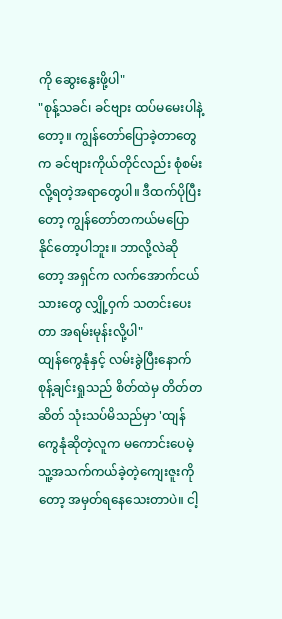ကို ဆွေးနွေးဖို့ပါ"
"စုန့်သခင်၊ ခင်ဗျား ထပ်မမေးပါနဲ့တော့။ ကျွန်တော်ပြောခဲ့တာတွေက ခင်ဗျားကိုယ်တိုင်လည်း စုံစမ်းလို့ရတဲ့အရာတွေပါ။ ဒီထက်ပိုပြီးတော့ ကျွန်တော်တကယ်မပြောနိုင်တော့ပါဘူး။ ဘာလို့လဲဆိုတော့ အရှင်က လက်အောက်ငယ်သားတွေ လျှို့ဝှက် သတင်းပေးတာ အရမ်းမုန်းလို့ပါ"
ထျန်ကွေနုံနှင့် လမ်းခွဲပြီးနောက် စုန့်ချင်းရှုသည် စိတ်ထဲမှ တိတ်တဆိတ် သုံးသပ်မိသည်မှာ 'ထျန်ကွေနုံဆိုတဲ့လူက မကောင်းပေမဲ့ သူ့အသက်ကယ်ခဲ့တဲ့ကျေးဇူးကိုတော့ အမှတ်ရနေသေးတာပဲ။ ငါ့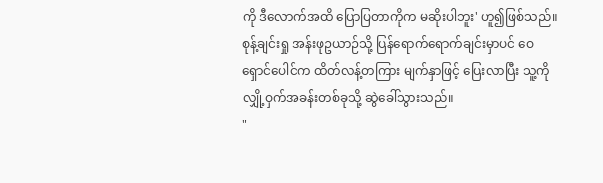ကို ဒီလောက်အထိ ပြောပြတာကိုက မဆိုးပါဘူး' ဟူ၍ဖြစ်သည်။
စုန့်ချင်းရှု အန်းဖုဥယာဉ်သို့ ပြန်ရောက်ရောက်ချင်းမှာပင် ဝေရှောင်ပေါင်က ထိတ်လန့်တကြား မျက်နှာဖြင့် ပြေးလာပြီး သူ့ကို လျှို့ဝှက်အခန်းတစ်ခုသို့ ဆွဲခေါ်သွားသည်။
"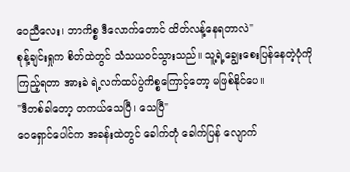ဝေညီလေး၊ ဘာကိစ္စ ဒီလောက်တောင် ထိတ်လန့်နေရတာလဲ"
စုန့်ချင်းရှုက စိတ်ထဲတွင် သံသယဝင်သွားသည်။ သူ့ရဲ့ချွေးစေးပြန်နေတဲ့ပုံကိုကြည့်ရတာ အားခဲ ရဲ့လက်ထပ်ပွဲကိစ္စကြောင့်တော့ မဖြစ်နိုင်ပေ။
"ဒီတစ်ခါတော့ တကယ်သေပြီ၊ သေပြီ"
ဝေရှောင်ပေါင်က အခန်းထဲတွင် ခေါက်တုံ ခေါက်ပြန် လျောက်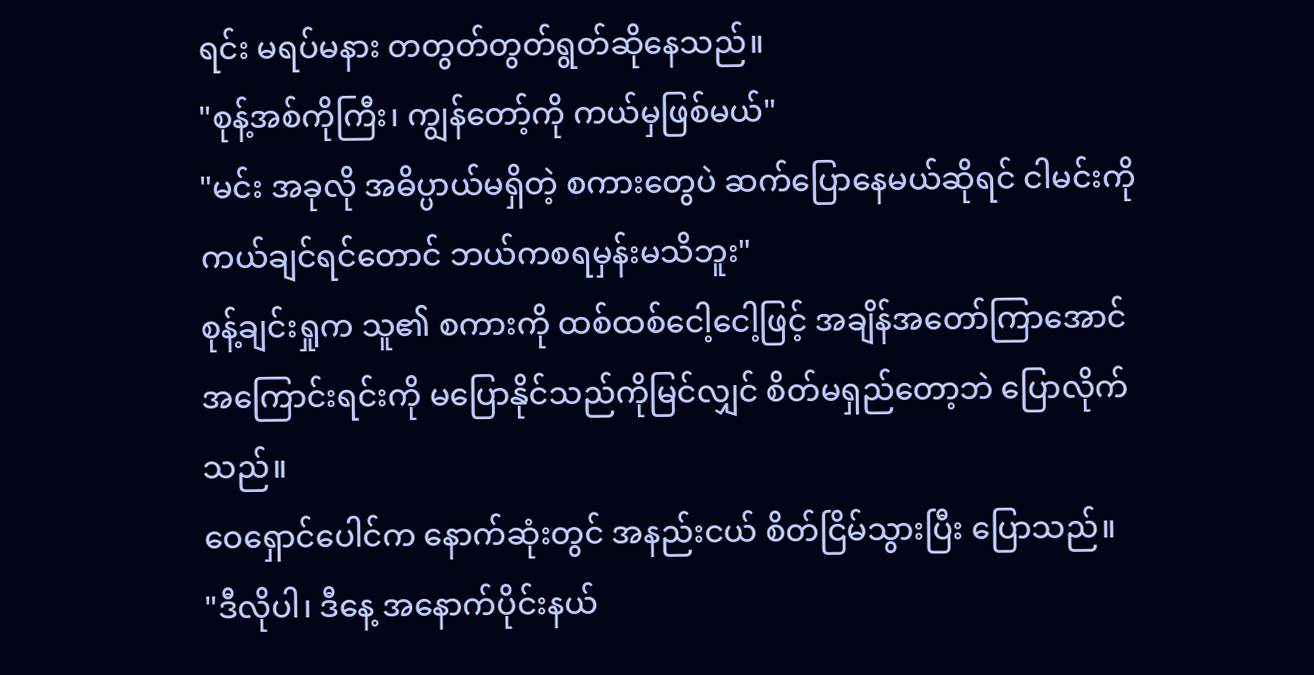ရင်း မရပ်မနား တတွတ်တွတ်ရွတ်ဆိုနေသည်။
"စုန့်အစ်ကိုကြီး၊ ကျွန်တော့်ကို ကယ်မှဖြစ်မယ်"
"မင်း အခုလို အဓိပ္ပာယ်မရှိတဲ့ စကားတွေပဲ ဆက်ပြောနေမယ်ဆိုရင် ငါမင်းကို ကယ်ချင်ရင်တောင် ဘယ်ကစရမှန်းမသိဘူး"
စုန့်ချင်းရှုက သူ၏ စကားကို ထစ်ထစ်ငေါ့ငေါ့ဖြင့် အချိန်အတော်ကြာအောင် အကြောင်းရင်းကို မပြောနိုင်သည်ကိုမြင်လျှင် စိတ်မရှည်တော့ဘဲ ပြောလိုက်သည်။
ဝေရှောင်ပေါင်က နောက်ဆုံးတွင် အနည်းငယ် စိတ်ငြိမ်သွားပြီး ပြောသည်။
"ဒီလိုပါ၊ ဒီနေ့ အနောက်ပိုင်းနယ်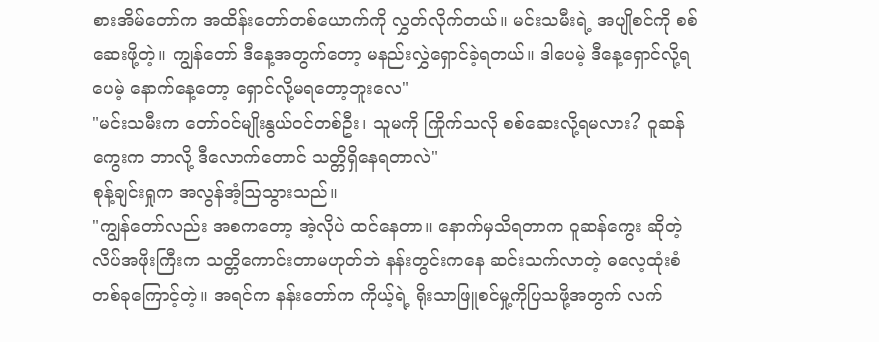စားအိမ်တော်က အထိန်းတော်တစ်ယောက်ကို လွှတ်လိုက်တယ်။ မင်းသမီးရဲ့ အပျိုစင်ကို စစ်ဆေးဖို့တဲ့။ ကျွန်တော် ဒီနေ့အတွက်တော့ မနည်းလွှဲရှောင်ခဲ့ရတယ်။ ဒါပေမဲ့ ဒီနေ့ရှောင်လို့ရပေမဲ့ နောက်နေ့တော့ ရှောင်လို့မရတော့ဘူးလေ"
"မင်းသမီးက တော်ဝင်မျိုးနွယ်ဝင်တစ်ဦး၊ သူမကို ကြိုက်သလို စစ်ဆေးလို့ရမလား? ဝူဆန်ကွေးက ဘာလို့ ဒီလောက်တောင် သတ္တိရှိနေရတာလဲ"
စုန့်ချင်းရှုက အလွန်အံ့ဩသွားသည်။
"ကျွန်တော်လည်း အစကတော့ အဲ့လိုပဲ ထင်နေတာ။ နောက်မှသိရတာက ဝူဆန်ကွေး ဆိုတဲ့ လိပ်အဖိုးကြီးက သတ္တိကောင်းတာမဟုတ်ဘဲ နန်းတွင်းကနေ ဆင်းသက်လာတဲ့ ဓလေ့ထုံးစံတစ်ခုကြောင့်တဲ့။ အရင်က နန်းတော်က ကိုယ့်ရဲ့ ရိုးသာဖြူစင်မှု့ကိုပြသဖို့အတွက် လက်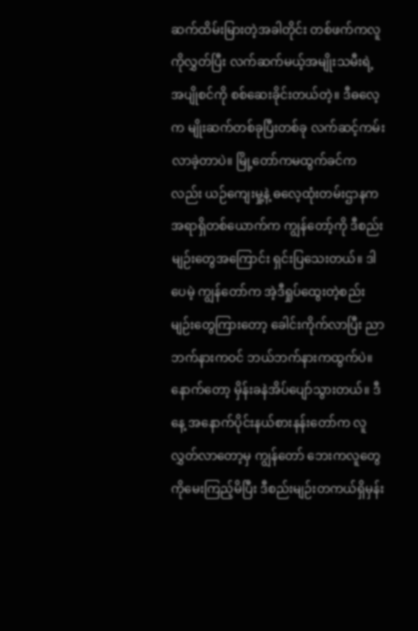ဆက်ထိမ်းမြားတဲ့အခါတိုင်း တစ်ဖက်ကလူကိုလွှတ်ပြီး လက်ဆက်မယ့်အမျိုးသမီးရဲ့ အပျိုစင်ကို စစ်ဆေးခိုင်းတယ်တဲ့။ ဒီဓလေ့က မျိုးဆက်တစ်ခုပြီးတစ်ခု လက်ဆင့်ကမ်းလာခဲ့တာပဲ။ မြို့တော်ကမထွက်ခင်ကလည်း ယဉ်ကျေးမှု့နဲ့ ဓလေ့ထုံးတမ်းဌာနက အရာရှိတစ်ယောက်က ကျွန်တော့်ကို ဒီစည်းမျဉ်းတွေအကြောင်း ရှင်းပြသေးတယ်။ ဒါပေမဲ့ ကျွန်တော်က အဲ့ဒီရှုပ်ထွေးတဲ့စည်းမျဉ်းတွေကြားတော့ ခေါင်းကိုက်လာပြီး ညာဘက်နားကဝင် ဘယ်ဘက်နားကထွက်ပဲ။ နောက်တော့ မှိန်းခနဲအိပ်ပျော်သွားတယ်။ ဒီနေ့ အနောက်ပိုင်းနယ်စားနန်းတော်က လူလွှတ်လာတော့မှ ကျွန်တော် ဘေးကလူတွေကိုမေးကြည့်မိပြီး ဒီစည်းမျဉ်းတကယ်ရှိမှန်း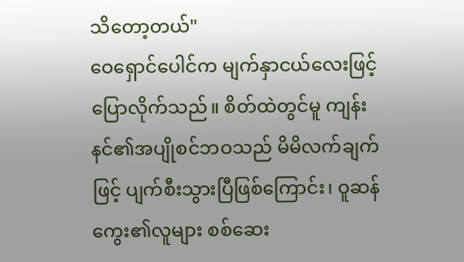သိတော့တယ်"
ဝေရှောင်ပေါင်က မျက်နှာငယ်လေးဖြင့် ပြောလိုက်သည်။ စိတ်ထဲတွင်မူ ကျန်းနင်၏အပျိုစင်ဘဝသည် မိမိလက်ချက်ဖြင့် ပျက်စီးသွားပြီဖြစ်ကြောင်း၊ ဝူဆန်ကွေး၏လူများ စစ်ဆေး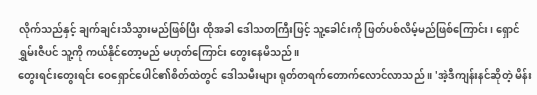လိုက်သည်နှင့် ချက်ချင်းသိသွားမည်ဖြစ်ပြီး ထိုအခါ ဒေါသတကြီးဖြင့် သူ့ခေါင်းကို ဖြတ်ပစ်လိမ့်မည်ဖြစ်ကြောင်း၊ ရှောင်ရွှမ်းဇီပင် သူ့ကို ကယ်နိုင်တော့မည် မဟုတ်ကြောင်း တွေးနေမိသည်။
တွေးရင်းတွေးရင်း ဝေရှောင်ပေါင်၏စိတ်ထဲတွင် ဒေါသမီးများ ရုတ်တရက်တောက်လောင်လာသည် ။ 'အဲ့ဒီကျန်းနင်ဆိုတဲ့ မိန်း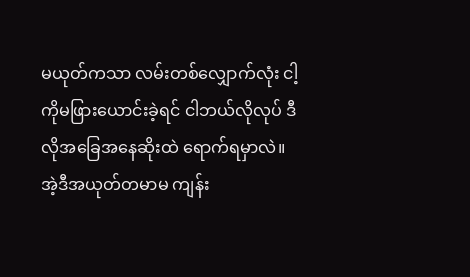မယုတ်ကသာ လမ်းတစ်လျှောက်လုံး ငါ့ကိုမဖြားယောင်းခဲ့ရင် ငါဘယ်လိုလုပ် ဒီလိုအခြေအနေဆိုးထဲ ရောက်ရမှာလဲ။ အဲ့ဒီအယုတ်တမာမ ကျန်း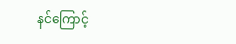နင်ကြောင့်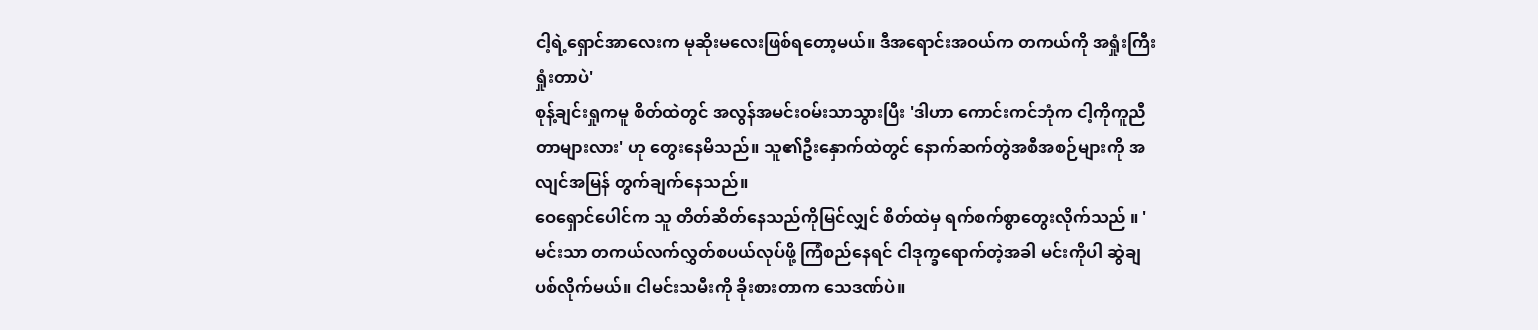ငါ့ရဲ့ရှောင်အာလေးက မုဆိုးမလေးဖြစ်ရတော့မယ်။ ဒီအရောင်းအဝယ်က တကယ်ကို အရှုံးကြီးရှုံးတာပဲ'
စုန့်ချင်းရှုကမူ စိတ်ထဲတွင် အလွန်အမင်းဝမ်းသာသွားပြီး 'ဒါဟာ ကောင်းကင်ဘုံက ငါ့ကိုကူညီတာများလား' ဟု တွေးနေမိသည်။ သူ၏ဦးနှောက်ထဲတွင် နောက်ဆက်တွဲအစီအစဉ်များကို အလျင်အမြန် တွက်ချက်နေသည်။
ဝေရှောင်ပေါင်က သူ တိတ်ဆိတ်နေသည်ကိုမြင်လျှင် စိတ်ထဲမှ ရက်စက်စွာတွေးလိုက်သည် ။ 'မင်းသာ တကယ်လက်လွှတ်စပယ်လုပ်ဖို့ ကြံစည်နေရင် ငါဒုက္ခရောက်တဲ့အခါ မင်းကိုပါ ဆွဲချပစ်လိုက်မယ်။ ငါမင်းသမီးကို ခိုးစားတာက သေဒဏ်ပဲ။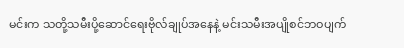မင်းက သတို့သမီးပို့ဆောင်ရေးဗိုလ်ချုပ်အနေနဲ့ မင်းသမီးအပျိုစင်ဘဝပျက်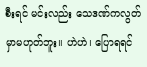စီးရင် မင်းလည်း သေဒဏ်ကလွတ်မှာမဟုတ်ဘူး။ ဟဲဟဲ၊ ပြောရရင်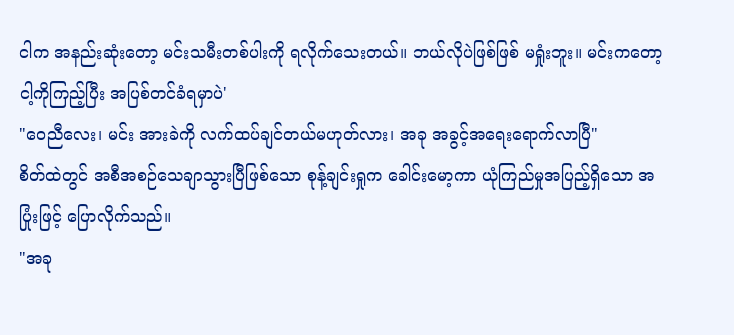ငါက အနည်းဆုံးတော့ မင်းသမီးတစ်ပါးကို ရလိုက်သေးတယ်။ ဘယ်လိုပဲဖြစ်ဖြစ် မရှုံးဘူး။ မင်းကတော့ ငါ့ကိုကြည့်ပြီး အပြစ်တင်ခံရမှာပဲ'
"ဝေညီလေး၊ မင်း အားခဲကို လက်ထပ်ချင်တယ်မဟုတ်လား၊ အခု အခွင့်အရေးရောက်လာပြီ"
စိတ်ထဲတွင် အစီအစဉ်သေချာသွားပြီဖြစ်သော စုန့်ချင်းရှုက ခေါင်းမော့ကာ ယုံကြည်မှုအပြည့်ရှိသော အပြုံးဖြင့် ပြောလိုက်သည်။
"အခု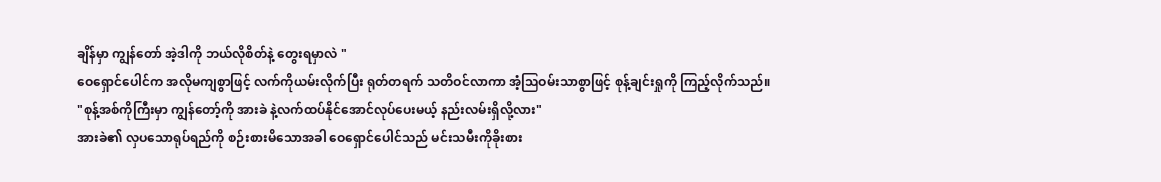ချိန်မှာ ကျွန်တော် အဲ့ဒါကို ဘယ်လိုစိတ်နဲ့ တွေးရမှာလဲ "
ဝေရှောင်ပေါင်က အလိုမကျစွာဖြင့် လက်ကိုယမ်းလိုက်ပြီး ရုတ်တရက် သတိဝင်လာကာ အံ့ဩဝမ်းသာစွာဖြင့် စုန့်ချင်းရှုကို ကြည့်လိုက်သည်။
"စုန့်အစ်ကိုကြီးမှာ ကျွန်တော့်ကို အားခဲ နဲ့လက်ထပ်နိုင်အောင်လုပ်ပေးမယ့် နည်းလမ်းရှိလို့လား"
အားခဲ၏ လှပသောရုပ်ရည်ကို စဉ်းစားမိသောအခါ ဝေရှောင်ပေါင်သည် မင်းသမီးကိုခိုးစား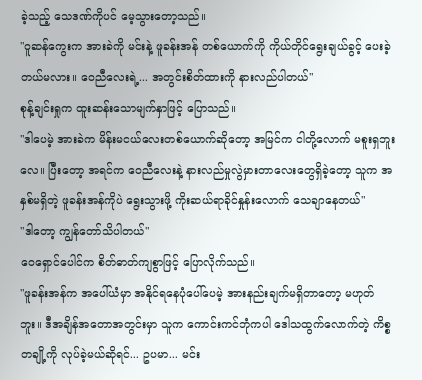ခဲ့သည့် သေဒဏ်ကိုပင် မေ့သွားတော့သည်။
"ဝူဆန်ကွေးက အားခဲကို မင်းနဲ့ ဖူခန်းအန် တစ်ယောက်ကို ကိုယ်တိုင်ရွေးချယ်ခွင့် ပေးခဲ့တယ်မလား။ ဝေညီလေးရဲ့... အတွင်းစိတ်ထားကို နားလည်ပါတယ်"
စုန့်ချင်းရှုက ထူးဆန်းသောမျက်နှာဖြင့် ပြောသည်။
"ဒါပေမဲ့ အားခဲက မိန်းမငယ်လေးတစ်ယောက်ဆိုတော့ အမြင်က ငါတို့လောက် မစူးရှဘူးလေ။ ပြီးတော့ အရင်က ဝေညီလေးနဲ့ နားလည်မှုလွဲမှားတာလေးတွေရှိခဲ့တော့ သူက အနှစ်မရှိတဲ့ ဖူခန်းအန်ကိုပဲ ရွေးသွားဖို့ ကိုးဆယ်ရာခိုင်နှုန်းလောက် သေချာနေတယ်"
"ဒါတော့ ကျွန်တော်သိပါတယ်"
ဝေရှောင်ပေါင်က စိတ်ဓာတ်ကျစွာဖြင့် ပြောလိုက်သည်။
"ဖူခန်းအန်က အပေါ်ယံမှာ အနိုင်ရနေပုံပေါ်ပေမဲ့ အားနည်းချက်မရှိတာတော့ မဟုတ်ဘူး။ ဒီအချိန်အတောအတွင်းမှာ သူက ကောင်းကင်ဘုံကပါ ဒေါသထွက်လောက်တဲ့ ကိစ္စတချို့ကို လုပ်ခဲ့မယ်ဆိုရင်... ဥပမာ... မင်း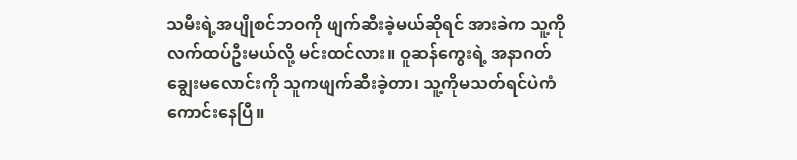သမီးရဲ့အပျိုစင်ဘဝကို ဖျက်ဆီးခဲ့မယ်ဆိုရင် အားခဲက သူ့ကိုလက်ထပ်ဦးမယ်လို့ မင်းထင်လား။ ဝူဆန်ကွေးရဲ့ အနာဂတ်ချွေးမလောင်းကို သူကဖျက်ဆီးခဲ့တာ၊ သူ့ကိုမသတ်ရင်ပဲကံကောင်းနေပြီ။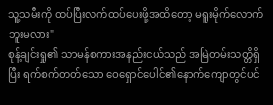သူ့သမီးကို ထပ်ပြီးလက်ထပ်ပေးဖို့အထိတော့ မရူးမိုက်လောက်ဘူးမလား"
စုန့်ချင်းရှု၏ သာမန်စကားအနည်းငယ်သည် အမြဲတမ်းသတ္တိရှိပြီး ရက်စက်တတ်သော ဝေရှောင်ပေါင်၏နောက်ကျောတွင်ပင်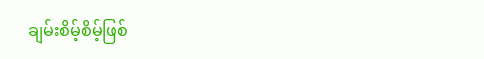ချမ်းစိမ့်စိမ့်ဖြစ်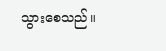သွားစေသည်။